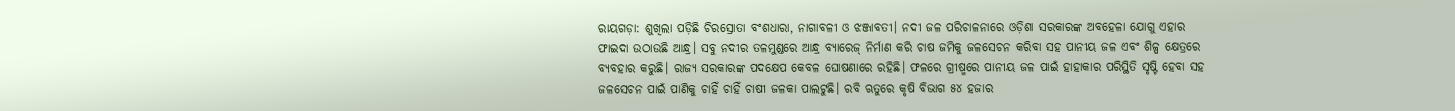ରାୟଗଡ଼ା: ଶୁଖିଲା ପଡ଼ିଛି ଚିରସ୍ରୋତା ବଂଶଧାରା, ନାଗାବଳୀ ଓ ଝଞ୍ଜାବତୀ। ନଦୀ ଜଳ ପରିଚାଳନାରେ ଓଡ଼ିଶା ସରକାରଙ୍କ ଅବହେଳା ଯୋଗୁ ଏହାର ଫାଇଦା ଉଠାଉଛି ଆନ୍ଧ୍ର। ସବୁ ନଦୀର ତଳମୁଣ୍ଡରେ ଆନ୍ଧ୍ର ବ୍ୟାରେଜ୍ ନିର୍ମାଣ କରି ଚାଷ ଜମିକୁ ଜଳସେଚନ କରିବା ସହ ପାନୀୟ ଜଳ ଏବଂ ଶିଳ୍ପ କ୍ଷେତ୍ରରେ ବ୍ୟବହାର କରୁଛି। ରାଜ୍ୟ ସରକାରଙ୍କ ପଦକ୍ଷେପ କେବଳ ଘୋଷଣାରେ ରହିଛି। ଫଳରେ ଗ୍ରୀଷ୍ମରେ ପାନୀୟ ଜଳ ପାଇଁ ହାହାକାର ପରିସ୍ଥିତି ସୃଷ୍ଟି ହେବା ସହ ଜଳସେଚନ ପାଇଁ ପାଣିକୁ ଚାହିଁ ଚାହିଁ ଚାଷୀ ଜଳକା ପାଲଟୁଛି। ରବି ଋତୁରେ କୃଷି ବିଭାଗ ୫୪ ହଜାର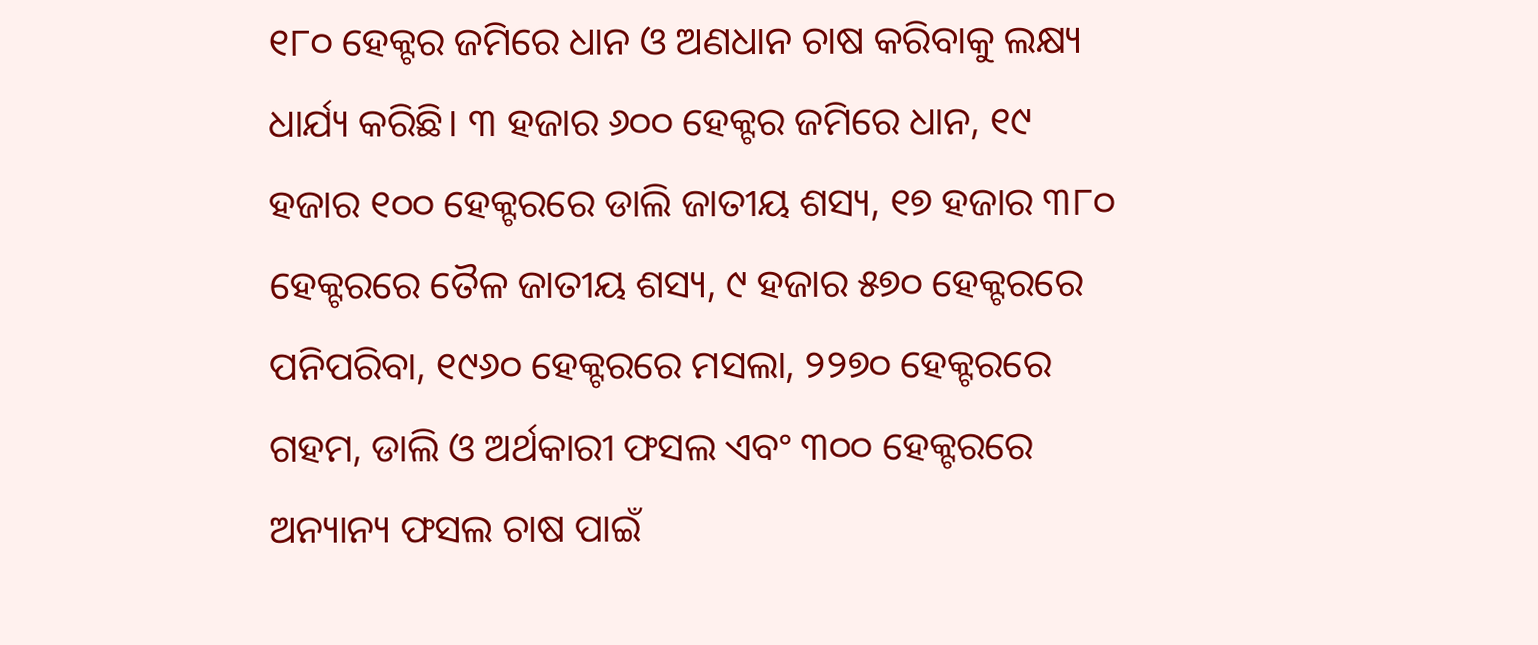୧୮୦ ହେକ୍ଟର ଜମିରେ ଧାନ ଓ ଅଣଧାନ ଚାଷ କରିବାକୁ ଲକ୍ଷ୍ୟ ଧାର୍ଯ୍ୟ କରିଛି। ୩ ହଜାର ୬୦୦ ହେକ୍ଟର ଜମିରେ ଧାନ, ୧୯ ହଜାର ୧୦୦ ହେକ୍ଟରରେ ଡାଲି ଜାତୀୟ ଶସ୍ୟ, ୧୭ ହଜାର ୩୮୦ ହେକ୍ଟରରେ ତୈଳ ଜାତୀୟ ଶସ୍ୟ, ୯ ହଜାର ୫୭୦ ହେକ୍ଟରରେ ପନିପରିବା, ୧୯୬୦ ହେକ୍ଟରରେ ମସଲା, ୨୨୭୦ ହେକ୍ଟରରେ ଗହମ, ଡାଲି ଓ ଅର୍ଥକାରୀ ଫସଲ ଏବଂ ୩୦୦ ହେକ୍ଟରରେ ଅନ୍ୟାନ୍ୟ ଫସଲ ଚାଷ ପାଇଁ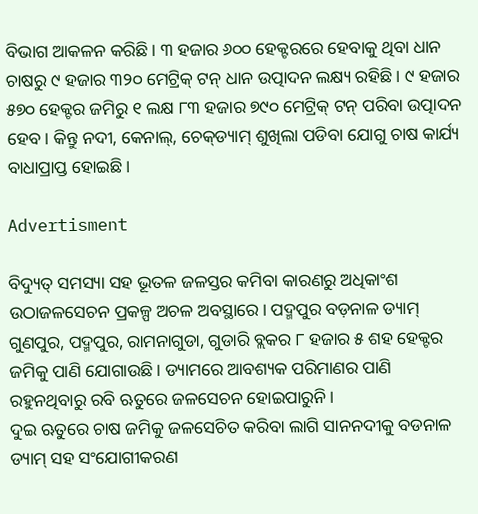ବିଭାଗ ଆକଳନ କରିଛି। ୩ ହଜାର ୬୦୦ ହେକ୍ଟରରେ ହେବାକୁ ଥିବା ଧାନ ଚାଷରୁ ୯ ହଜାର ୩୨୦ ମେଟ୍ରିକ୍ ଟନ୍ ଧାନ ଉତ୍ପାଦନ ଲକ୍ଷ୍ୟ ରହିଛି। ୯ ହଜାର ୫୭୦ ହେକ୍ଟର ଜମିରୁ ୧ ଲକ୍ଷ ୮୩ ହଜାର ୭୯୦ ମେଟ୍ରିକ୍ ଟନ୍ ପରିବା ଉତ୍ପାଦନ ହେବ। କିନ୍ତୁ ନଦୀ, କେନାଲ୍, ଚେକ୍‌ଡ୍ୟାମ୍ ଶୁଖିଲା ପଡିବା ଯୋଗୁ ଚାଷ କାର୍ଯ୍ୟ ବାଧାପ୍ରାପ୍ତ ହୋଇଛି।

Advertisment

ବିଦ୍ୟୁତ୍ ସମସ୍ୟା ସହ ଭୂତଳ ଜଳସ୍ତର କମିବା କାରଣରୁ ଅଧିକାଂଶ ଉଠାଜଳସେଚନ ପ୍ରକଳ୍ପ ଅଚଳ ଅବସ୍ଥାରେ। ପଦ୍ମପୁର ବଡ଼ନାଳ ଡ୍ୟାମ୍ ଗୁଣପୁର, ପଦ୍ମପୁର, ରାମନାଗୁଡା, ଗୁଡାରି ବ୍ଲକର ୮ ହଜାର ୫ ଶହ ହେକ୍ଟର ଜମିକୁ ପାଣି ଯୋଗାଉଛି। ଡ୍ୟାମରେ ଆବଶ୍ୟକ ପରିମାଣର ପାଣି ରହୁନଥିବାରୁ ରବି ଋତୁରେ ଜଳସେଚନ ହୋଇପାରୁନି।
ଦୁଇ ଋତୁରେ ଚାଷ ଜମିକୁ ଜଳସେଚିତ କରିବା ଲାଗି ସାନନଦୀକୁ ବଡନାଳ ଡ୍ୟାମ୍ ସହ ସଂଯୋଗୀକରଣ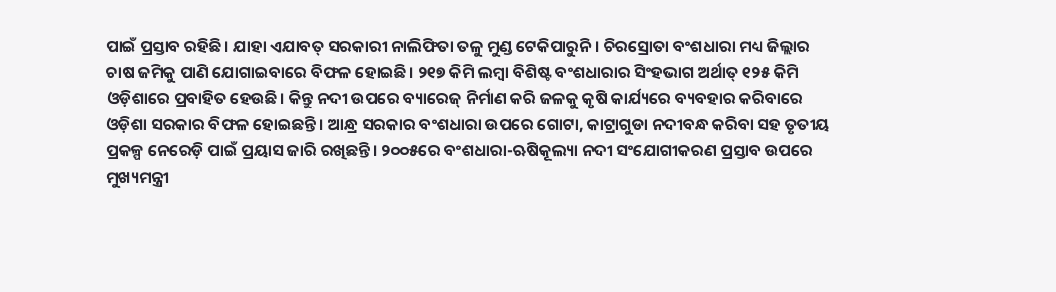ପାଇଁ ପ୍ରସ୍ତାବ ରହିଛି। ଯାହା ଏଯାବତ୍ ସରକାରୀ ନାଲିଫିତା ତଳୁ ମୁଣ୍ଡ ଟେକିପାରୁନି। ଚିରସ୍ରୋତା ବଂଶଧାରା ମଧ୍ୟ ଜିଲ୍ଲାର ଚାଷ ଜମିକୁ ପାଣି ଯୋଗାଇବାରେ ବିଫଳ ହୋଇଛି। ୨୧୭ କିମି ଲମ୍ବା ବିଶିଷ୍ଟ ବଂଶଧାରାର ସିଂହଭାଗ ଅର୍ଥାତ୍ ୧୨୫ କିମି ଓଡ଼ିଶାରେ ପ୍ରବାହିତ ହେଉଛି। କିନ୍ତୁ ନଦୀ ଉପରେ ବ୍ୟାରେଜ୍ ନିର୍ମାଣ କରି ଜଳକୁ କୃଷି କାର୍ଯ୍ୟରେ ବ୍ୟବହାର କରିବାରେ ଓଡ଼ିଶା ସରକାର ବିଫଳ ହୋଇଛନ୍ତି। ଆନ୍ଧ୍ର ସରକାର ବଂଶଧାରା ଉପରେ ଗୋଟା, କାଟ୍ରାଗୁଡା ନଦୀବନ୍ଧ କରିବା ସହ ତୃତୀୟ ପ୍ରକଳ୍ପ ନେରେଡ଼ି ପାଇଁ ପ୍ରୟାସ ଜାରି ରଖିଛନ୍ତି। ୨୦୦୫ରେ ବଂଶଧାରା-ଋଷିକୂଲ୍ୟା ନଦୀ ସଂଯୋଗୀକରଣ ପ୍ରସ୍ତାବ ଉପରେ ମୁଖ୍ୟମନ୍ତ୍ରୀ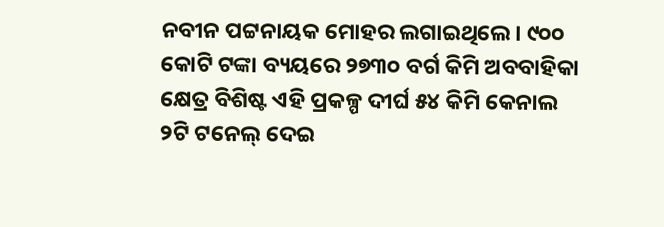ନବୀନ ପଟ୍ଟନାୟକ ମୋହର ଲଗାଇଥିଲେ। ୯୦୦ କୋଟି ଟଙ୍କା ବ୍ୟୟରେ ୨୭୩୦ ବର୍ଗ କିମି ଅବବାହିକା କ୍ଷେତ୍ର ବିଶିଷ୍ଟ ଏହି ପ୍ରକଳ୍ପ ଦୀର୍ଘ ୫୪ କିମି କେନାଲ ୨ଟି ଟନେଲ୍ ‌ଦେଇ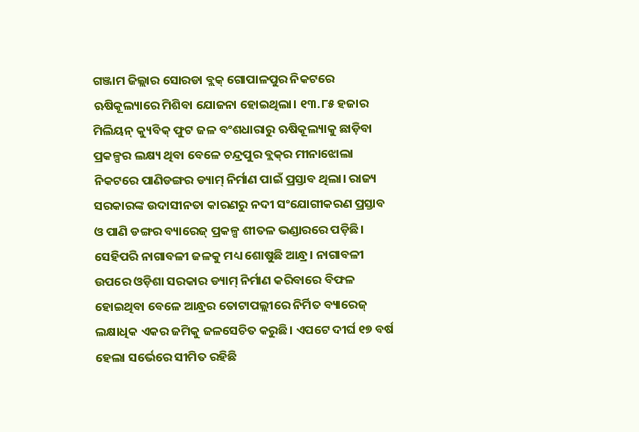ଗଞ୍ଜାମ ଜିଲ୍ଲାର ସୋରଡା ବ୍ଲକ୍ ଗୋପାଳପୁର ନିକଟରେ ଋଷିକୂଲ୍ୟାରେ ମିଶିବା ଯୋଜନା ହୋଇଥିଲା। ୧୩.୮୫ ହଜାର ମିଲିୟନ୍ କ୍ୟୁବିକ୍ ଫୁଟ ଜଳ ବଂଶଧାରାରୁ ଋଷିକୂଲ୍ୟାକୁ ଛାଡ଼ିବା ପ୍ରକଳ୍ପର ଲକ୍ଷ୍ୟ ଥିବା ବେଳେ ଚନ୍ଦ୍ରପୁର ବ୍ଲକ୍‌ର ମୀନାଝୋଲା ନିକଟରେ ପାଣିଡଙ୍ଗର ଡ୍ୟାମ୍ ନିର୍ମାଣ ପାଇଁ ପ୍ରସ୍ତାବ ଥିଲା। ରାଜ୍ୟ ସରକାରଙ୍କ ଉଦାସୀନତା କାରଣରୁ ନଦୀ ସଂଯୋଗୀକରଣ ପ୍ରସ୍ତାବ ଓ ପାଣି ଡଙ୍ଗର ବ୍ୟାରେଜ୍ ପ୍ରକଳ୍ପ ଶୀତଳ ଭଣ୍ଡାରରେ ପଡ଼ିଛି। ସେହିପରି ନାଗାବଳୀ ଜଳକୁ ମଧ୍ୟ ଶୋଷୁଛି ଆନ୍ଧ୍ର। ନାଗାବଳୀ ଉପରେ ଓଡ଼ିଶା ସରକାର ଡ୍ୟାମ୍ ନିର୍ମାଣ କରିବାରେ ବିଫଳ ହୋଇଥିବା ବେଳେ ଆନ୍ଧ୍ରର ତୋଟାପଲ୍ଲୀରେ ନିର୍ମିତ ବ୍ୟାରେଜ୍ ଲକ୍ଷାଧିକ ଏକର ଜମିକୁ ଜଳସେଚିତ କରୁଛି। ଏପଟେ ଦୀର୍ଘ ୧୭ ବର୍ଷ ହେଲା ସର୍ଭେରେ ସୀମିତ ରହିଛି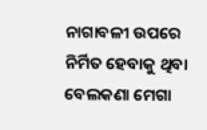ନାଗାବଳୀ ଉପରେ ନିର୍ମିତ ହେବାକୁ ଥିବା ବେଲକଣା ମେଗା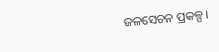ଜଳସେଚନ ପ୍ରକଳ୍ପ।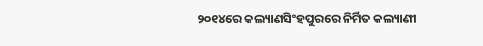୨୦୧୪ରେ କଲ୍ୟାଣସିଂହପୁରରେ ନିର୍ମିତ କଲ୍ୟାଣୀ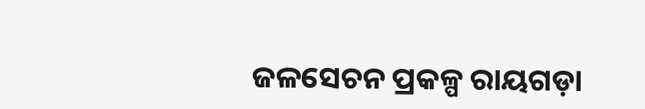ଜଳସେଚନ ପ୍ରକଳ୍ପ ରାୟଗଡ଼ା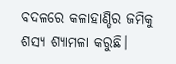ବଦଳରେ କଳାହାଣ୍ଡିର ଜମିକୁ ଶସ୍ୟ ଶ୍ୟାମଳା କରୁଛି।